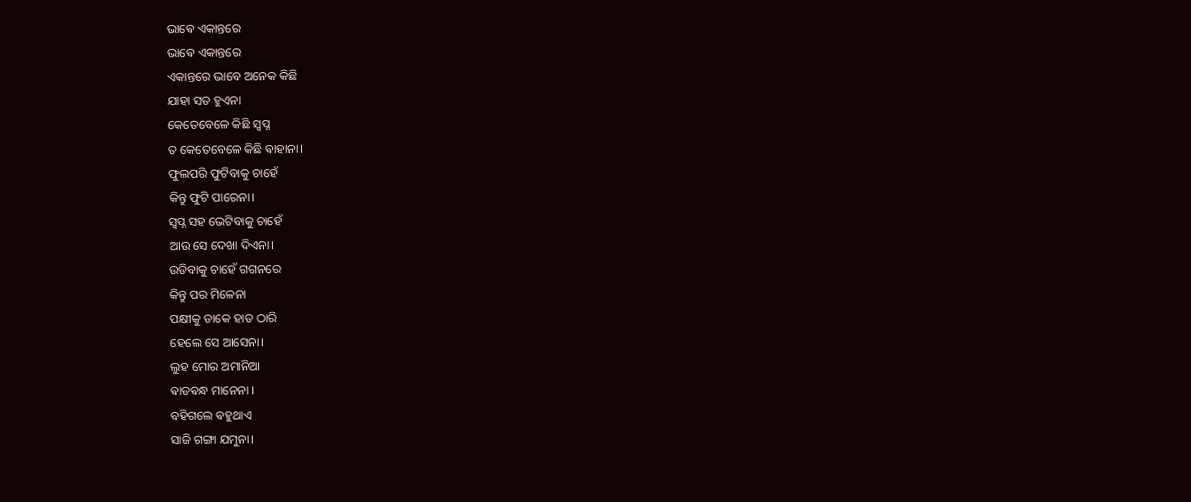ଭାଵେ ଏକାନ୍ତରେ
ଭାଵେ ଏକାନ୍ତରେ
ଏକାନ୍ତରେ ଭାବେ ଅନେକ କିଛି
ଯାହା ସତ ହୁଏନା
କେତେବେଳେ କିଛି ସ୍ୱପ୍ନ
ତ କେତେବେଳେ କିଛି ଵାହାନା।
ଫୁଲପରି ଫୁଟିବାକୁ ଚାହେଁ
କିନ୍ତୁ ଫୁଟି ପାରେନା।
ସ୍ୱପ୍ନ ସହ ଭେଟିବାକୁ ଚାହେଁ
ଆଉ ସେ ଦେଖା ଦିଏନା।
ଉଡିବାକୁ ଚାହେଁ ଗଗନରେ
କିନ୍ତୁ ପର ମିଳେନା
ପକ୍ଷୀକୁ ଡାକେ ହାତ ଠାରି
ହେଲେ ସେ ଆସେନା।
ଲୁହ ମୋର ଅମାନିଆ
ଵାଡଵନ୍ଧ ମାନେନା ।
ବହିଗଲେ ଵହୁଥାଏ
ସାଜି ଗଙ୍ଗା ଯମୁନା।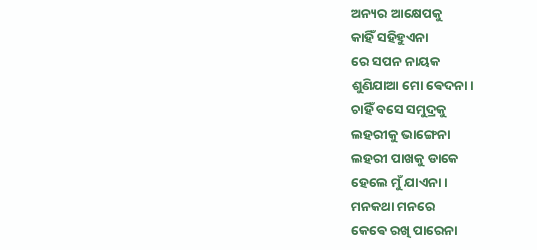ଅନ୍ୟର ଆକ୍ଷେପକୁ
କାହିଁ ସହିହୁଏନା
ରେ ସପନ ନାୟକ
ଶୁଣିଯାଆ ମୋ ଵେଦନା।
ଚାହିଁ ବସେ ସମୁଦ୍ରକୁ
ଲହରୀକୁ ଭାଙ୍ଗେନା
ଲହରୀ ପାଖକୁ ଡାକେ
ହେଲେ ମୁଁ ଯାଏନା।
ମନକଥା ମନରେ
କେଵେ ରଖି ପାରେନା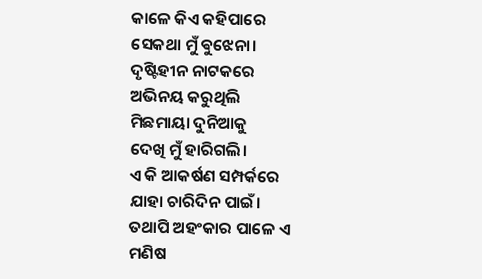କାଳେ କିଏ କହିପାରେ
ସେକଥା ମୁଁ ଵୁଝେନା।
ଦୃଷ୍ଟିହୀନ ନାଟକରେ
ଅଭିନୟ କରୁଥିଲି
ମିଛମାୟା ଦୁନିଆକୁ
ଦେଖି ମୁଁ ହାରିଗଲି।
ଏ କି ଆକର୍ଷଣ ସମ୍ପର୍କରେ
ଯାହା ଚାରିଦିନ ପାଇଁ।
ତଥାପି ଅହଂକାର ପାଳେ ଏ ମଣିଷ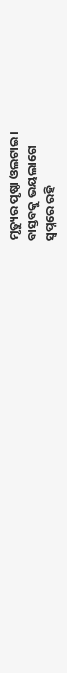ମୃତ୍ୟୁର ପୃଷ୍ଠା ଓଲଟାଇ।
ବାସ୍ତବକୁ ଭୟଲାଗେ
ସ୍ୱପ୍ନରେ ରହି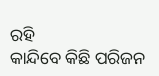ରହି
କାନ୍ଦିବେ କିଛି ପରିଜନ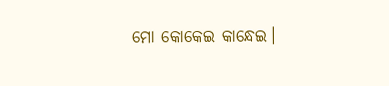ମୋ କୋକେଇ କାନ୍ଧେଇ।